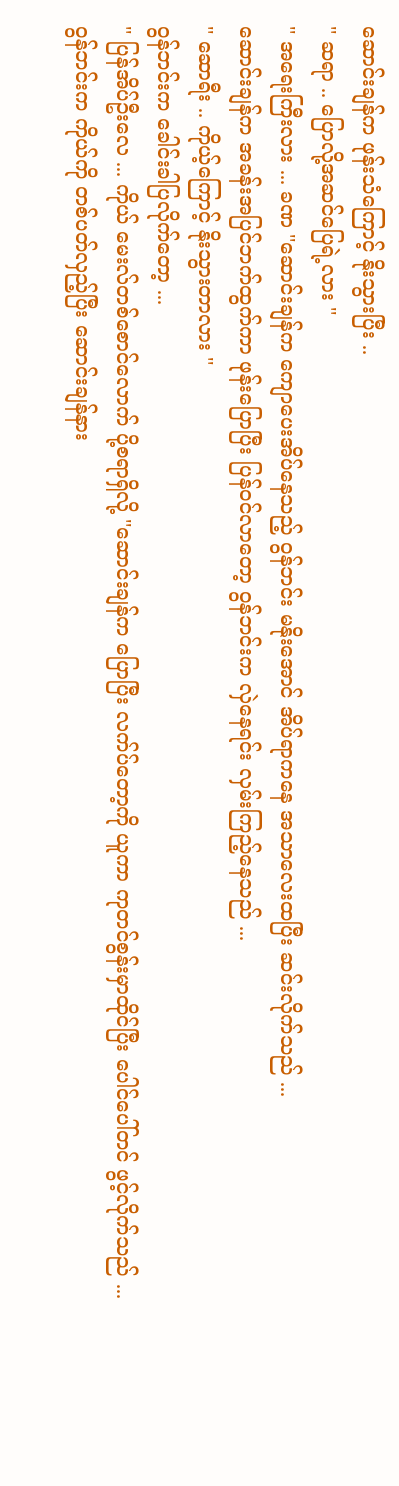ဆောင်းချန်က ဖုန်းသံကြောင့် နိုးသွားပြီး ..
'' ဆရာ .. ပြောလို့အဆင်ပြေရဲ့လား ''
'' အရေးကြီးလား ... ခဏ ''ဆောင်းချန်က ကျောပေးအိပ်နေသည့် ဝွန်ဘင်း မနိုးအောင် အိပ်ရာကနေ အသာလေးထပြီး ဆင်းလိုက်သည် ...
ဆောင်းချန်က အခန်းအပြင်ဘက်ထွက်ကာ ဖုန်းပြောပြီး ပြန်ဝင်လာတော့ ဝွန်ဘင်းက လှဲနေရင်း လှမ်းကြည့်နေသည် ...
'' ဆောရီး .. ကိုယ့်ကြောင့် နိုးသွားတာလား ''
ဝွန်ဘင်းက ခေါင်းခါပြလိုက်တော့ ...
'' ပြန်အိပ်ဦးလေ ... ကိုယ် မေးလ်တစ်စောင်လောက် ပို့စရာရှိလို့ ''ဆောင်းချန်က ပြောပြီး လက်ပ်တော့ကို ယူကာ ကုတင်စွန်းမှာထိုင်ပြီး ပေါင်ပေါ်တင် ဖွင့်လိုက်သည် ...
ဝွန်ဘင်းက ကိုယ်ကို တစ်ပတ်လှည့်ပြီး ဆောင်းချန်နား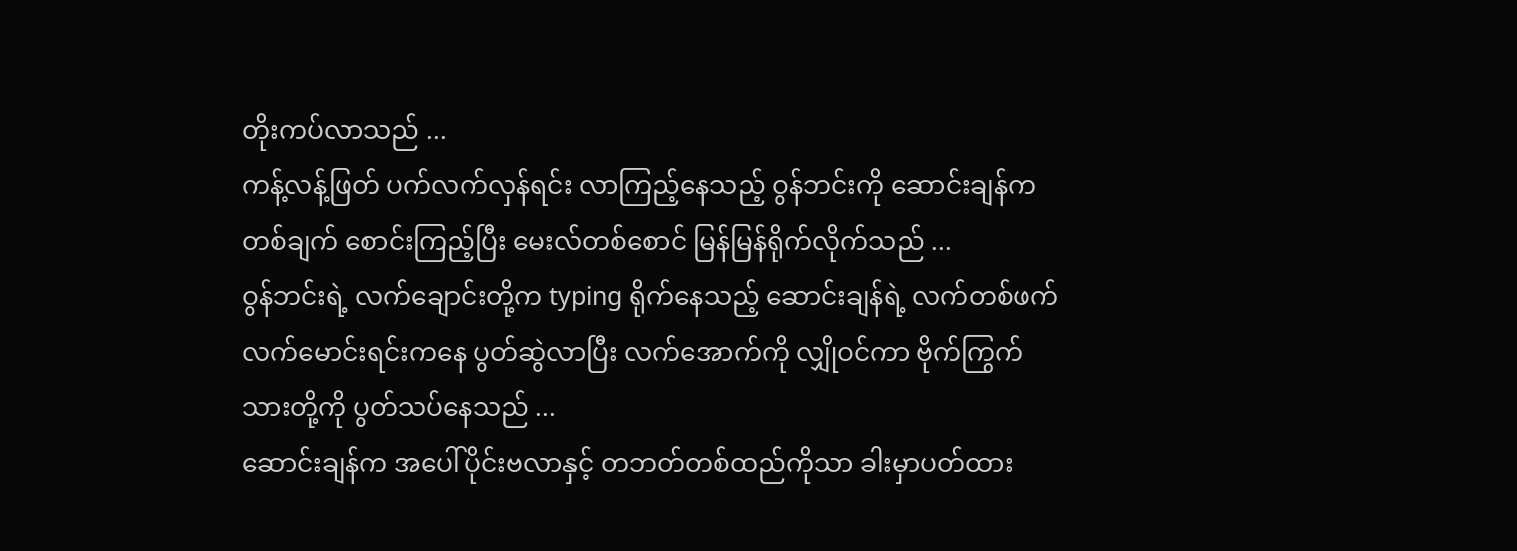တိုးကပ်လာသည် ...
ကန့်လန့်ဖြတ် ပက်လက်လှန်ရင်း လာကြည့်နေသည့် ဝွန်ဘင်းကို ဆောင်းချန်က တစ်ချက် စောင်းကြည့်ပြီး မေးလ်တစ်စောင် မြန်မြန်ရိုက်လိုက်သည် ...
ဝွန်ဘင်းရဲ့ လက်ချောင်းတို့က typing ရိုက်နေသည့် ဆောင်းချန်ရဲ့ လက်တစ်ဖက် လက်မောင်းရင်းကနေ ပွတ်ဆွဲလာပြီး လက်အောက်ကို လျှိုဝင်ကာ ဗိုက်ကြွက်သားတို့ကို ပွတ်သပ်နေသည် ...
ဆောင်းချန်က အပေါ်ပိုင်းဗလာနှင့် တဘတ်တစ်ထည်ကိုသာ ခါးမှာပတ်ထား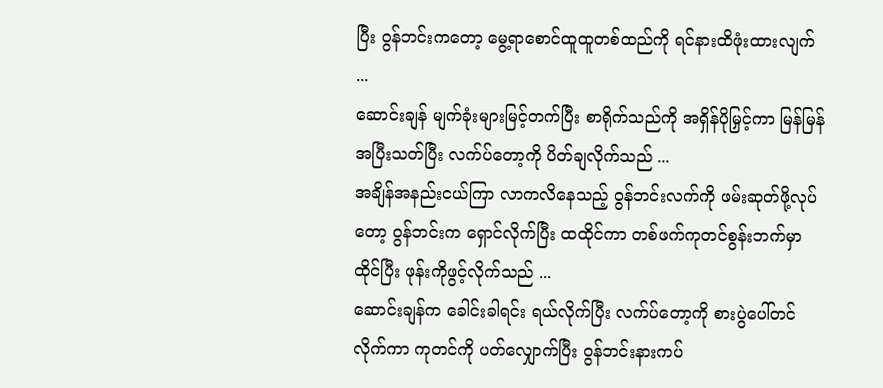ပြီး ဝွန်ဘင်းကတော့ မွေ့ရာစောင်ထူထူတစ်ထည်ကို ရင်နားထိဖုံးထားလျက် ...
ဆောင်းချန် မျက်ခုံးများမြင့်တက်ပြီး စာရိုက်သည်ကို အရှိန်ပိုမြှင့်ကာ မြန်မြန်အပြီးသတ်ပြီး လက်ပ်တော့ကို ပိတ်ချလိုက်သည် ...
အချိန်အနည်းငယ်ကြာ လာကလိနေသည့် ဝွန်ဘင်းလက်ကို ဖမ်းဆုတ်ဖို့လုပ်တော့ ဝွန်ဘင်းက ရှောင်လိုက်ပြီး ထထိုင်ကာ တစ်ဖက်ကုတင်စွန်းဘက်မှာ ထိုင်ပြီး ဖုန်းကိုဖွင့်လိုက်သည် ...
ဆောင်းချန်က ခေါင်းခါရင်း ရယ်လိုက်ပြီး လက်ပ်တော့ကို စားပွဲပေါ်တင်လိုက်ကာ ကုတင်ကို ပတ်လျှောက်ပြီး ဝွန်ဘင်းနားကပ်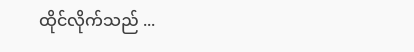ထိုင်လိုက်သည် ...